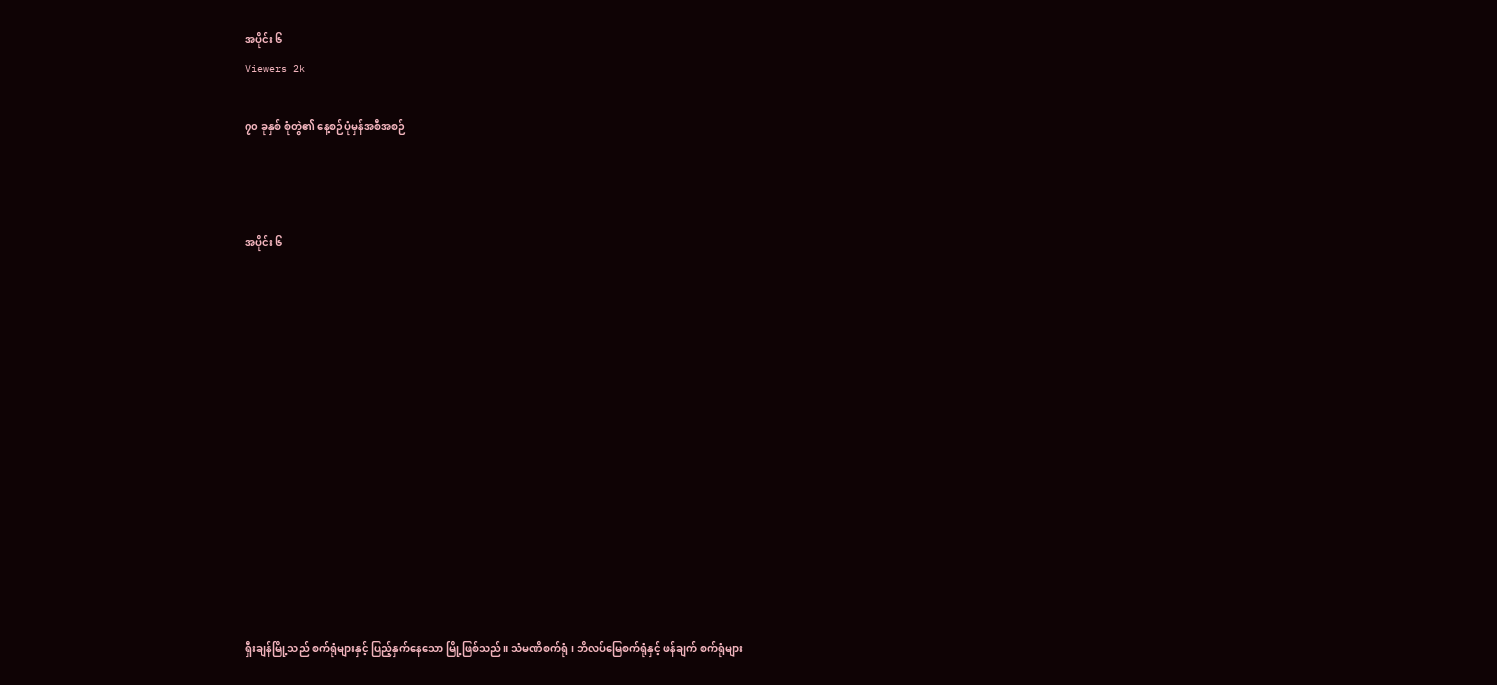အပိုင်း ၆
Viewers 2k

၇၀ ခုနှစ် စုံတွဲ၏ နေ့စဉ်ပုံမှန်အစီအစဉ်



အပိုင်း ၆













ရှီးချန်မြို့သည် စက်ရုံများနှင့် ပြည့်နှက်နေသော မြို့ဖြစ်သည်။ သံမဏိစက်ရုံ၊ ဘိလပ်မြေစက်ရုံနှင့် ဖန်ချက် စက်ရုံများ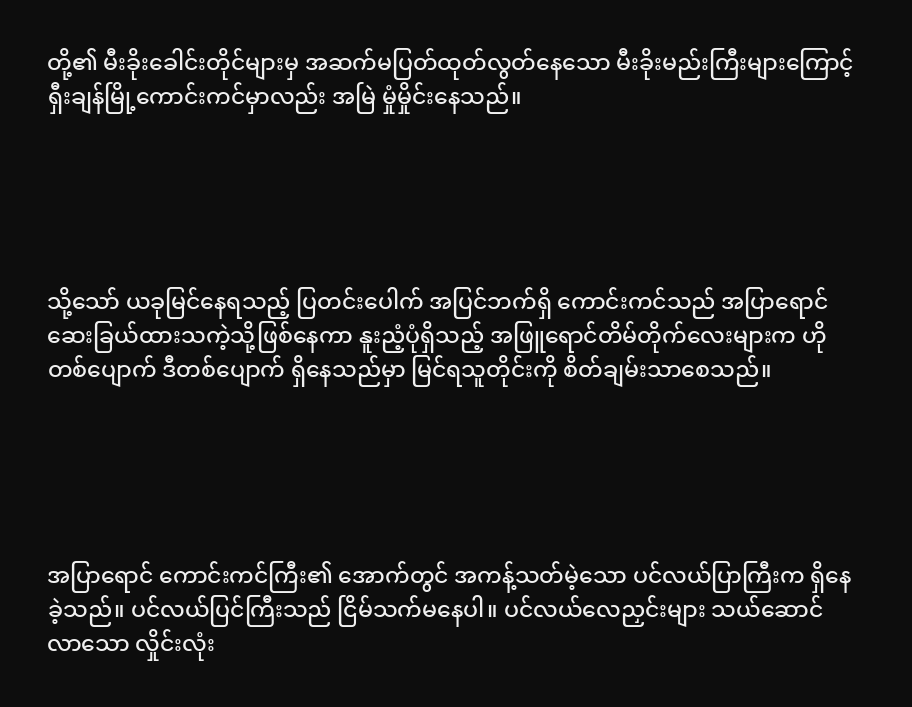တို့၏ မီးခိုးခေါင်းတိုင်များမှ အဆက်မပြတ်ထုတ်လွတ်နေသော မီးခိုးမည်းကြီးများကြောင့် ရှီးချန်မြို့ကောင်းကင်မှာလည်း အမြဲ မှုံမှိုင်းနေသည်။





သို့သော် ယခုမြင်နေရသည့် ပြတင်းပေါက် အပြင်ဘက်ရှိ ကောင်းကင်သည် အပြာရောင် ဆေးခြယ်ထားသကဲ့သို့ဖြစ်နေကာ နူးညံ့ပုံရှိသည့် အဖြူရောင်တိမ်တိုက်လေးများက ဟိုတစ်ပျောက် ဒီတစ်ပျောက် ရှိနေသည်မှာ မြင်ရသူတိုင်းကို စိတ်ချမ်းသာစေသည်။





အပြာရောင် ကောင်းကင်ကြီး၏ အောက်တွင် အကန့်သတ်မဲ့သော ပင်လယ်ပြာကြီးက ရှိနေခဲ့သည်။ ပင်လယ်ပြင်ကြီးသည် ငြိမ်သက်မနေပါ။ ပင်လယ်လေညှင်းများ သယ်ဆောင်လာသော လှိုင်းလုံး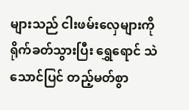များသည် ငါးဖမ်းလှေများကို ရိုက်ခတ်သွားပြီး ရွှေရောင် သဲသောင်ပြင် တည့်မတ်စွာ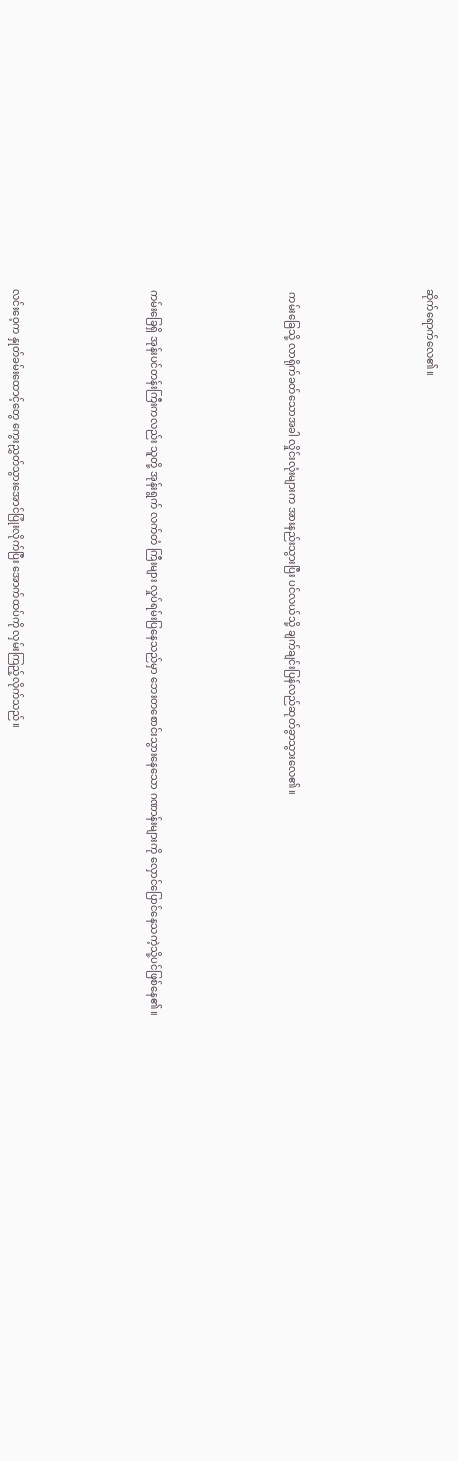ဆိုက်ရောက်လေ၏။





 ကမ်းခြေသို့ လာရိုက်ခတ်သောအခါ လှိုင်းလုံးများက အားနည်းသွားပြီး ပင်လယ်သို့ ချက်ချင်းပြန်လည်ဆုတ်ခွာသွားလေ၏။





ကမ်းခြေရှိ အုန်းပင်တန်းကြီးကလည်း သူတို့ အုန်းရွက် လက်တံ ကြီးများ လှုပ်ရမ်းပြနေသည်မှာ ဘေးတစောင်းသွားနေသော ဂဏာန်းများကို လှောင်ပြောင်နေသကဲ့သို့ပင်ဖြစ်နေ၏။





လင်းဝေ့က နှုတ်ခမ်းထောင့်တွေ ကွေးညွှတ်သွားအောင်ပြုံးလိုက်ပြီး အောက်ထပ်ကို လှမ်းကြည့်လိုက်သည်။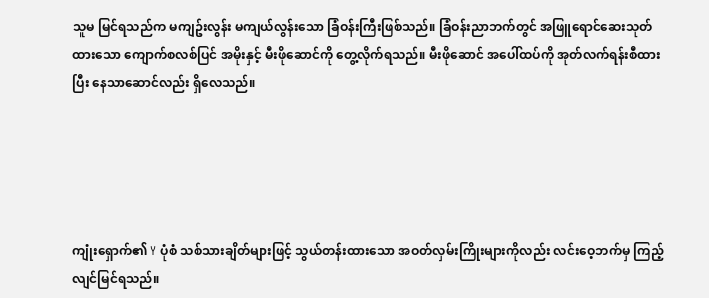သူမ မြင်ရသည်က မကျဥ်းလွန်း မကျယ်လွန်းသော ခြံဝန်းကြီးဖြစ်သည်။ ခြံဝန်းညာဘက်တွင် အဖြူရောင်ဆေးသုတ်ထားသော ကျောက်စလစ်ပြင် အမိုးနှင့် မီးဖိုဆောင်ကို တွေ့လိုက်ရသည်။ မီးဖိုဆောင် အပေါ်ထပ်ကို အုတ်လက်ရန်းစီထားပြီး နေသာဆောင်လည်း ရှိလေသည်။





ကျုံးရှောက်၏ Y ပုံစံ သစ်သားချိတ်များဖြင့် သွယ်တန်းထားသော အဝတ်လှမ်းကြိုးများကိုလည်း လင်းဝေ့ဘက်မှ ကြည့်လျင်မြင်ရသည်။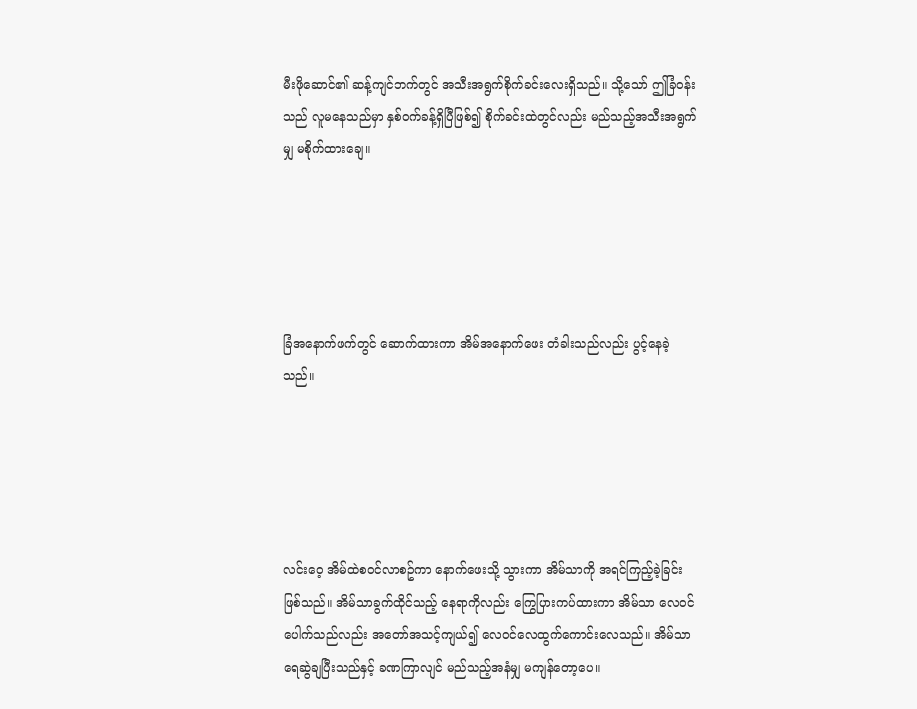မီးဖိုဆောင်၏ ဆန့်ကျင်ဘက်တွင် အသီးအရွက်စိုက်ခင်းလေးရှိသည်။ သို့သော် ဤခြံဝန်းသည် လူမနေသည်မှာ နှစ်ဝက်ခန့်ရှိပြီဖြစ်၍ စိုက်ခင်းထဲတွင်လည်း မည်သည့်အသီးအရွက်မျှ မစိုက်ထားချေ။





ခြံအနောက်ဖက်တွင် ဆောက်ထားကာ အိမ်အနောက်ဖေး တံခါးသည်လည်း ပွင့်နေခဲ့သည်။





လင်းဝေ့ အိမ်ထဲစဝင်လာစဥ်ကာ နောက်ဖေးသို့ သွားကာ အိမ်သာကို အရင်ကြည့်ခဲ့ခြင်းဖြစ်သည်။ အိမ်သာခွက်ထိုင်သည့် နေရာကိုလည်း ကြွေပြားကပ်ထားကာ အိမ်သာ လေဝင်ပေါက်သည်လည်း အတော်အသင့်ကျယ်၍ လေဝင်လေထွက်ကောင်းလေသည်။ အိမ်သာရေဆွဲချပြီးသည်နှင့် ခဏကြာလျင် မည်သည့်အနံမျှ မကျန်တော့ပေ။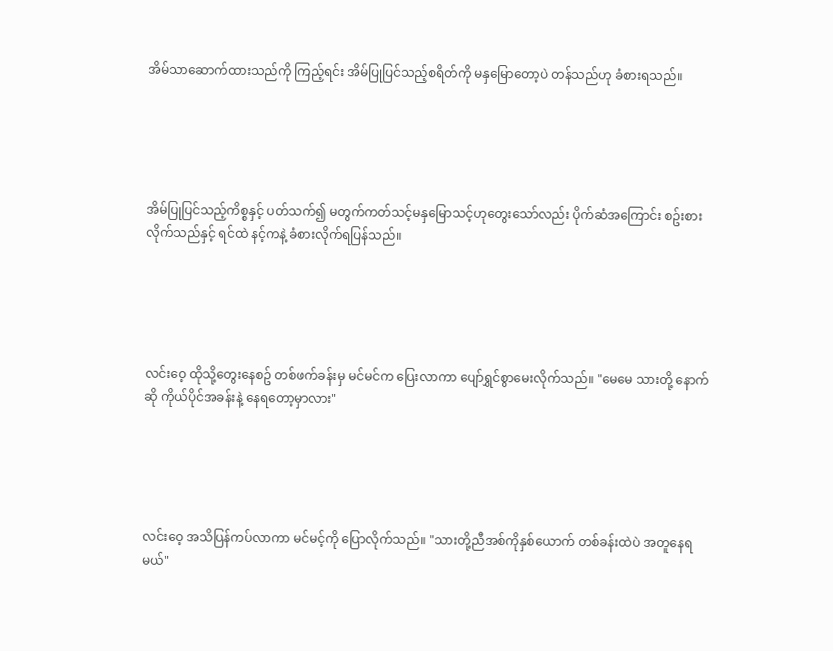အိမ်သာဆောက်ထားသည်ကို ကြည့်ရင်း အိမ်ပြုပြင်သည့်စရိတ်ကို မနှမြောတော့ပဲ တန်သည်ဟု ခံစားရသည်။





အိမ်ပြုပြင်သည့်ကိစ္စနှင့် ပတ်သက်၍ မတွက်ကတ်သင့်မနှမြောသင့်ဟုတွေးသော်လည်း ပိုက်ဆံအကြောင်း စဥ်းစားလိုက်သည်နှင့် ရင်ထဲ နင့်ကနဲ့ ခံစားလိုက်ရပြန်သည်။





လင်းဝေ့ ထိုသို့တွေးနေစဥ် တစ်ဖက်ခန်းမှ မင်မင်က ပြေးလာကာ ပျော်ရွှင်စွာမေးလိုက်သည်။ "မေမေ သားတို့ နောက်ဆို ကိုယ်ပိုင်အခန်းနဲ့ နေရတော့မှာလား"





လင်းဝေ့ အသိပြန်ကပ်လာကာ မင်မင့်ကို ပြောလိုက်သည်။ "သားတို့ညီအစ်ကိုနှစ်ယောက် တစ်ခန်းထဲပဲ အတူနေရမယ်"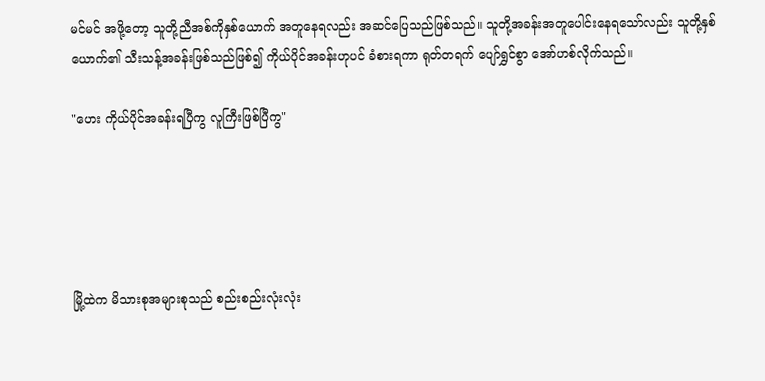မင်မင် အဖို့တော့ သူတို့ညီအစ်ကိုနှစ်ယောက် အတူနေရလည်း အဆင်ပြေသည်ဖြစ်သည်။ သူတို့အခန်းအတူပေါင်းနေရသော်လည်း သူတို့နှစ်ယောက်၏ သီးသန့်အခန်းဖြစ်သည်ဖြစ်၍ ကိုယ်ပိုင်အခန်းဟုပင် ခံစားရကာ ရုတ်တရက် ပျော်ရွှင်စွာ အော်ဟစ်လိုက်သည်။

"ဟေး ကိုယ်ပိုင်အခန်းရပြီကွ လူကြီးဖြစ်ပြီကွ"





မြို့ထဲက မိသားစုအများစုသည် စည်းစည်းလုံးလုံး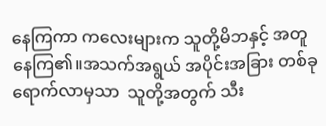နေကြကာ ကလေးများက သူတို့မိဘနှင့် အတူနေကြ၏။အသက်အရွယ် အပိုင်းအခြား တစ်ခုရောက်လာမှသာ  သူတို့အတွက် သီး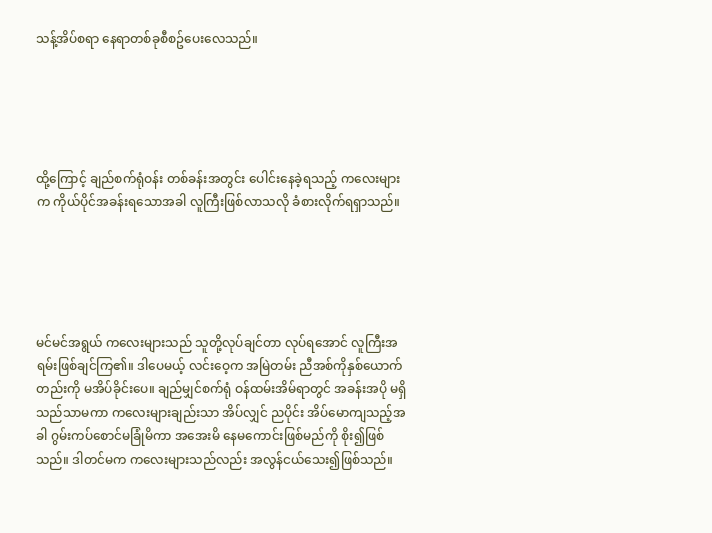သန့်အိပ်စရာ နေရာတစ်ခုစီစဥ်ပေးလေသည်။





ထို့ကြောင့် ချည်စက်ရုံဝန်း တစ်ခန်းအတွင်း ပေါင်းနေခဲ့ရသည့် ကလေးများက ကိုယ်ပိုင်အခန်းရသောအခါ လူကြီးဖြစ်လာသလို ခံစားလိုက်ရရှာသည်။





မင်မင်အရွယ် ကလေးများသည် သူတို့လုပ်ချင်တာ လုပ်ရအောင် လူကြီးအရမ်းဖြစ်ချင်ကြ၏။ ဒါပေမယ့် လင်းဝေ့က အမြဲတမ်း ညီအစ်ကိုနှစ်ယောက်တည်းကို မအိပ်ခိုင်းပေ။ ချည်မျှင်စက်ရုံ ဝန်ထမ်းအိမ်ရာတွင် အခန်းအပို မရှိသည်သာမကာ ကလေးများချည်းသာ အိပ်လျှင် ညပိုင်း အိပ်မောကျသည့်အခါ ဂွမ်းကပ်စောင်မခြုံမိကာ အအေးမိ နေမကောင်းဖြစ်မည်ကို စိုး၍ဖြစ်သည်။ ဒါတင်မက ကလေးများသည်လည်း အလွန်ငယ်သေး၍ဖြစ်သည်။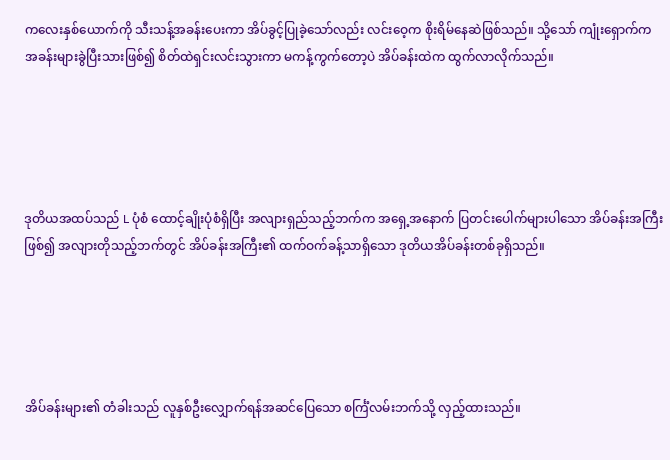ကလေးနှစ်ယောက်ကို သီးသန့်အခန်းပေးကာ အိပ်ခွင့်ပြုခဲ့သော်လည်း လင်းဝေ့က စိုးရိမ်နေဆဲဖြစ်သည်။ သို့သော် ကျုံးရှောက်က အခန်းများခွဲပြီးသားဖြစ်၍ စိတ်ထဲရှင်းလင်းသွားကာ မကန့်ကွက်တော့ပဲ အိပ်ခန်းထဲက ထွက်လာလိုက်သည်။





ဒုတိယအထပ်သည် L ပုံစံ ထောင့်ချိုးပုံစံရှိပြီး အလျားရှည်သည့်ဘက်က အရှေ့အနောက် ပြတင်းပေါက်များပါသော အိပ်ခန်းအကြီးဖြစ်၍ အလျားတိုသည့်ဘက်တွင် အိပ်ခန်းအကြီး၏ ထက်ဝက်ခန့်သာရှိသော ဒုတိယအိပ်ခန်းတစ်ခုရှိသည်။





အိပ်ခန်းများ၏ တံခါးသည် လူနှစ်ဦးလျှောက်ရန်အဆင်ပြေသော စင်္ကြံလမ်းဘက်သို့ လှည့်ထားသည်။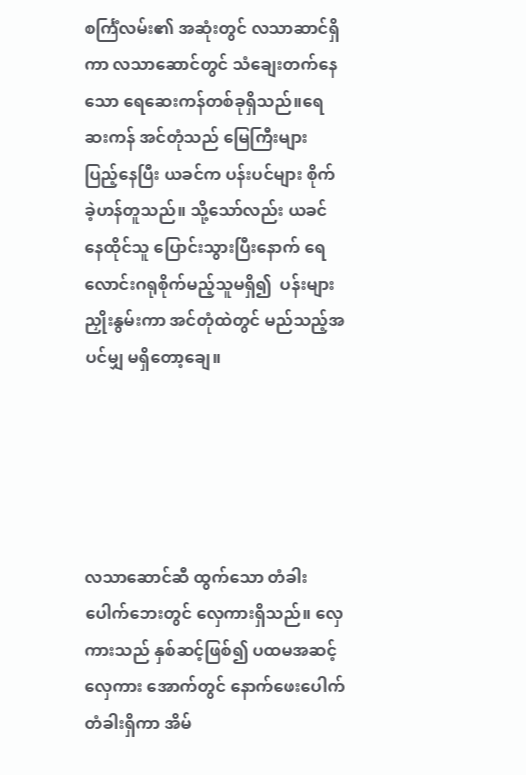စင်္ကြံလမ်း၏ အဆုံးတွင် လသာဆာင်ရှိကာ လသာဆောင်တွင် သံချေးတက်နေသော ရေဆေးကန်တစ်ခုရှိသည်။ရေဆးကန် အင်တုံသည် မြေကြီးများ ပြည့်နေပြီး ယခင်က ပန်းပင်များ စိုက်ခဲ့ဟန်တူသည်။ သို့သော်လည်း ယခင်နေထိုင်သူ ပြောင်းသွားပြီးနောက် ရေလောင်းဂရုစိုက်မည့်သူမရှိ၍  ပန်းများ ညှိုးနွမ်းကာ အင်တုံထဲတွင် မည်သည့်အပင်မျှ မရှိတော့ချေ။





လသာဆောင်ဆီ ထွက်သော တံခါးပေါက်ဘေးတွင် လှေကားရှိသည်။ လှေကားသည် နှစ်ဆင့်ဖြစ်၍ ပထမအဆင့်လှေကား အောက်တွင် နောက်ဖေးပေါက်တံခါးရှိကာ အိမ်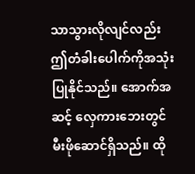သာသွားလိုလျင်လည်း ဤတံခါးပေါက်ကိုအသုံးပြုနိုင်သည်။ အောက်အဆင့် လှေကားဘေးတွင် မီးဖိုဆောင်ရှိသည်။ ထို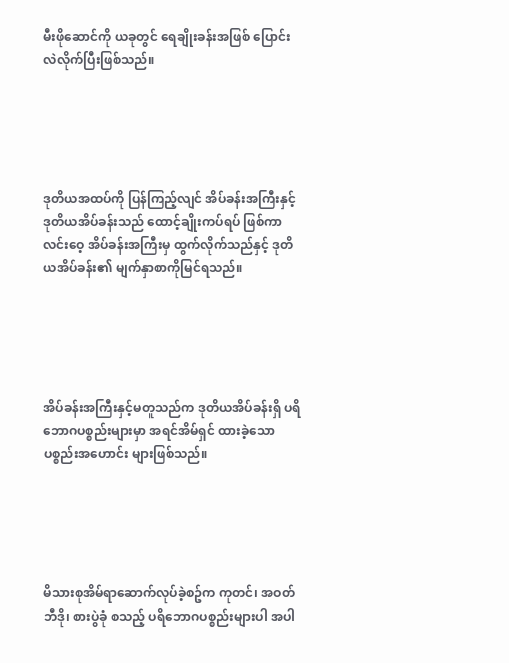မီးဖိုဆောင်ကို ယခုတွင် ရေချိုးခန်းအဖြစ် ပြောင်းလဲလိုက်ပြီးဖြစ်သည်။





ဒုတိယအထပ်ကို ပြန်ကြည့်လျင် အိပ်ခန်းအကြီးနှင့် ဒုတိယအိပ်ခန်းသည် ထောင့်ချိုးကပ်ရပ် ဖြစ်ကာ လင်းဝေ့ အိပ်ခန်းအကြီးမှ ထွက်လိုက်သည်နှင့် ဒုတိယအိပ်ခန်း၏ မျက်နှာစာကိုမြင်ရသည်။





အိပ်ခန်းအကြီးနှင့်မတူသည်က ဒုတိယအိပ်ခန်းရှိ ပရိဘောဂပစ္စည်းများမှာ အရင်အိမ်ရှင် ထားခဲ့သော ပစ္စည်းအဟောင်း များဖြစ်သည်။





မိသားစုအိမ်ရာဆောက်လုပ်ခဲ့စဥ်က ကုတင်၊ အဝတ်ဘီဒို၊ စားပွဲခုံ စသည့် ပရိဘောဂပစ္စည်းများပါ အပါ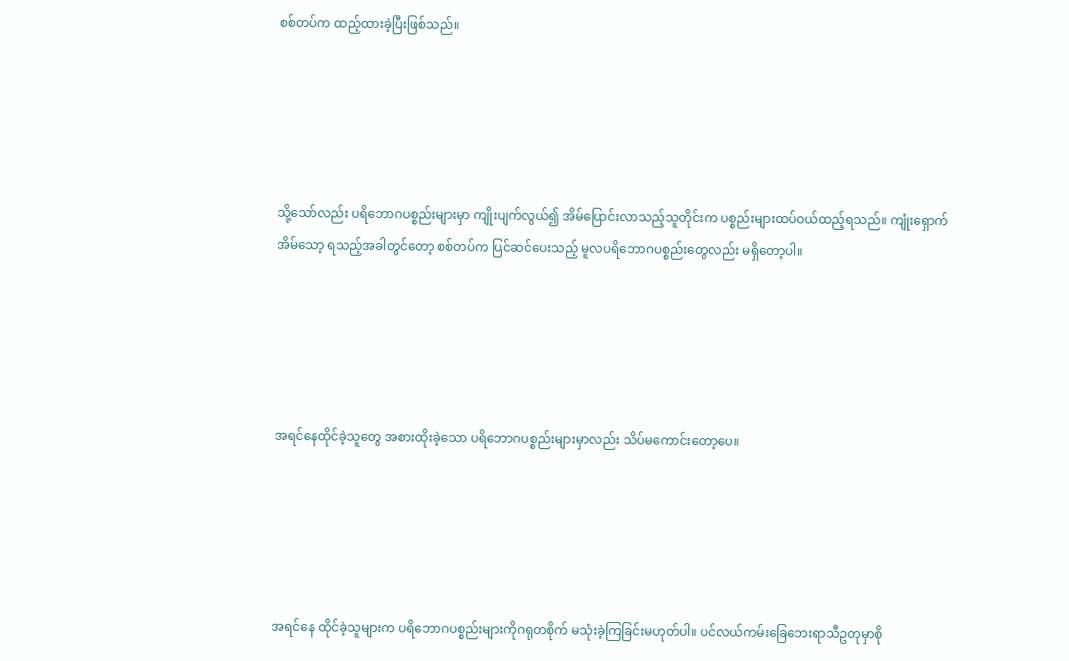စစ်တပ်က ထည့်ထားခဲ့ပြီးဖြစ်သည်။





သို့သော်လည်း ပရိဘောဂပစ္စည်းများမှာ ကျိုးပျက်လွယ်၍ အိမ်ပြောင်းလာသည့်သူတိုင်းက ပစ္စည်းများထပ်ဝယ်ထည့်ရသည်။ ကျုံးရှောက် အိမ်သော့ ရသည့်အခါတွင်တော့ စစ်တပ်က ပြင်ဆင်ပေးသည့် မူလပရိဘောဂပစ္စည်းတွေလည်း မရှိတော့ပါ။





အရင်နေထိုင်ခဲ့သူတွေ အစားထိုးခဲ့သော ပရိဘောဂပစ္စည်းများမှာလည်း သိပ်မကောင်းတော့ပေ။





အရင်နေ ထိုင်ခဲ့သူများက ပရိဘောဂပစ္စည်းများကိုဂရုတစိုက် မသုံးခဲ့ကြခြင်းမဟုတ်ပါ။ ပင်လယ်ကမ်းခြေဘေးရာသီဥတုမှာစို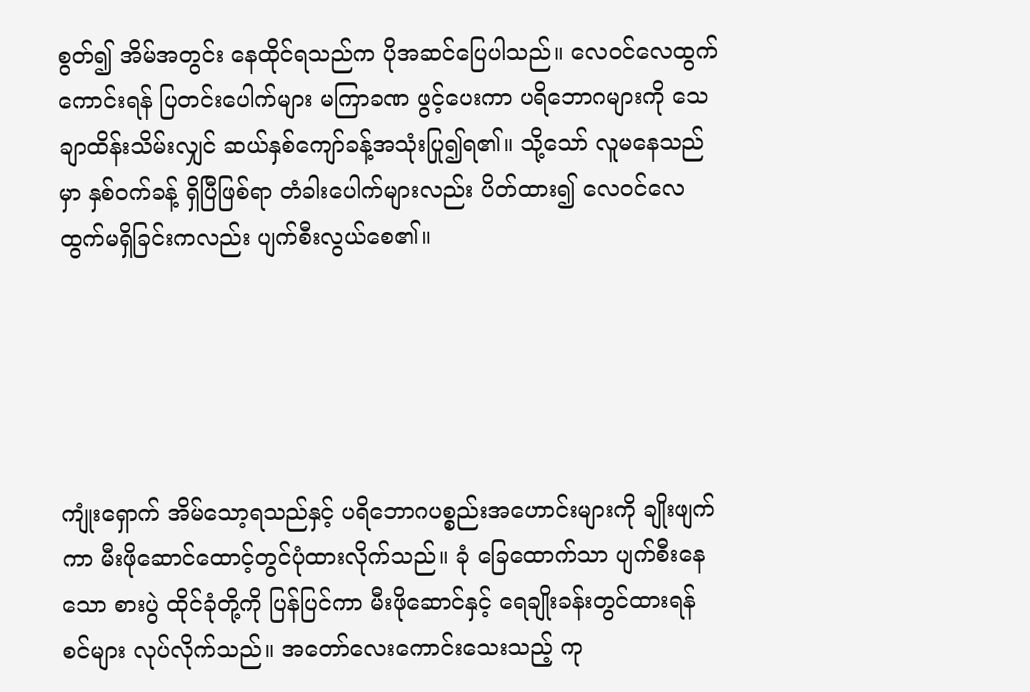စွတ်၍ အိမ်အတွင်း နေထိုင်ရသည်က ပိုအဆင်ပြေပါသည်။ လေဝင်လေထွက်ကောင်းရန် ပြတင်းပေါက်များ မကြာခဏ ဖွင့်ပေးကာ ပရိဘောဂများကို သေချာထိန်းသိမ်းလျှင် ဆယ်နှစ်ကျော်ခန့်အသုံးပြု၍ရ၏။ သို့သော် လူမနေသည်မှာ နှစ်ဝက်ခန့် ရှိပြီဖြစ်ရာ တံခါးပေါက်များလည်း ပိတ်ထား၍ လေဝင်လေထွက်မရှိခြင်းကလည်း ပျက်စီးလွယ်စေ၏။





ကျုံးရှောက် အိမ်သော့ရသည်နှင့် ပရိဘောဂပစ္စည်းအဟောင်းများကို ချိုးဖျက်ကာ မီးဖိုဆောင်ထောင့်တွင်ပုံထားလိုက်သည်။ ခုံ ခြေထောက်သာ ပျက်စီးနေသော စားပွဲ ထိုင်ခုံတို့ကို ပြန်ပြင်ကာ မီးဖိုဆောင်နှင့် ရေချိုးခန်းတွင်ထားရန် စင်များ လုပ်လိုက်သည်။ အတော်လေးကောင်းသေးသည့် ကု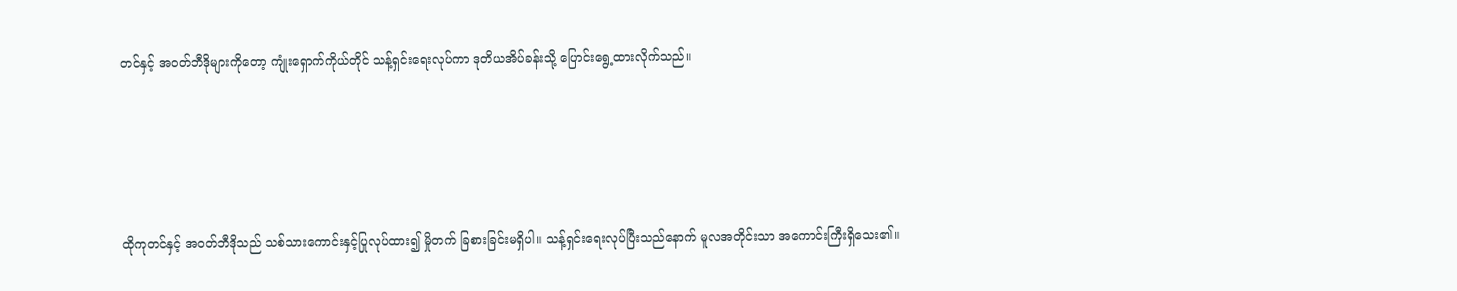တင်နှင့် အဝတ်ဘီဒိုများကိုတော့ ကျုံးရှောက်ကိုယ်တိုင် သန့်ရှင်းရေးလုပ်ကာ ဒုတိယအိပ်ခန်းသို့ ပြောင်းရွေ့ထားလိုက်သည်။





ထိုကုတင်နှင့် အဝတ်ဘီဒိုသည် သစ်သားကောင်းနှင့်ပြုလုပ်ထား၍ မှိုတက် ခြစားခြင်းမရှိပါ။ သန့်ရှင်းရေးလုပ်ပြီးသည်နောက် မူလအတိုင်းသာ အကောင်းကြီးရှိသေး၏။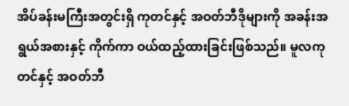အိပ်ခန်းမကြီးအတွင်းရှိ ကုတင်နှင့် အဝတ်ဘီဒိုများကို အခန်းအရွယ်အစားနှင့် ကိုက်ကာ ဝယ်ထည့်ထားခြင်းဖြစ်သည်။ မူလကုတင်နှင့် အဝတ်ဘီ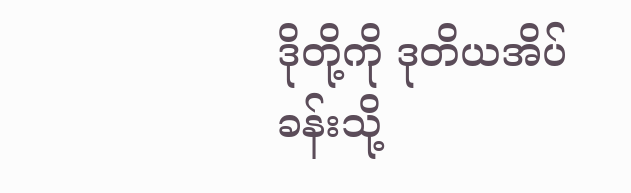ဒိုတို့ကို ဒုတိယအိပ်ခန်းသို့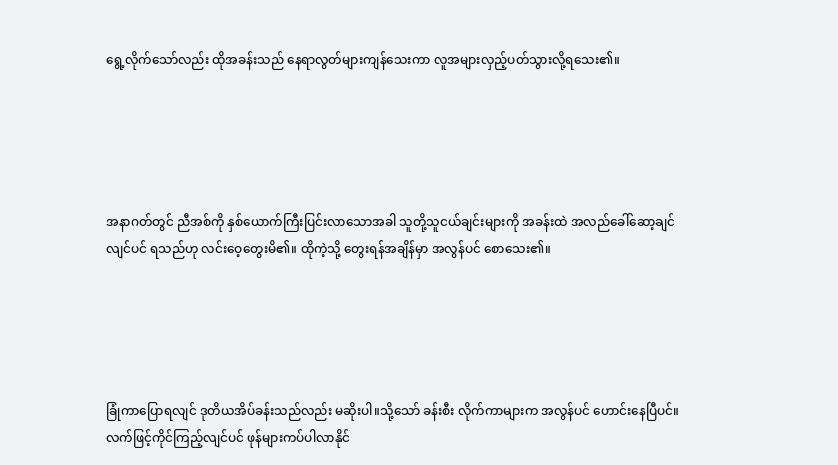ရွေ့လိုက်သော်လည်း ထိုအခန်းသည် နေရာလွတ်များကျန်သေးကာ လူအများလှည့်ပတ်သွားလို့ရသေး၏။





အနာဂတ်တွင် ညီအစ်ကို နှစ်ယောက်ကြီးပြင်းလာသောအခါ သူတို့သူငယ်ချင်းများကို အခန်းထဲ အလည်ခေါ်ဆော့ချင်လျင်ပင် ရသည်ဟု လင်းဝေ့တွေးမိ၏။ ထိုကဲ့သို့ တွေးရန်အချိန်မှာ အလွန်ပင် စောသေး၏။





ခြုံကာပြောရလျင် ဒုတိယအိပ်ခန်းသည်လည်း မဆိုးပါ။သို့သော် ခန်းစီး လိုက်ကာများက အလွန်ပင် ဟောင်းနေပြီပင်။ လက်ဖြင့်ကိုင်ကြည့်လျင်ပင် ဖုန်များကပ်ပါလာနိုင်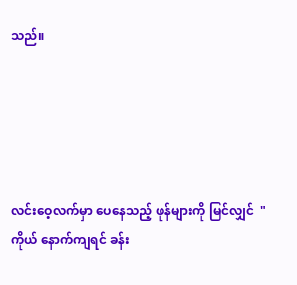သည်။





လင်းဝေ့လက်မှာ ပေနေသည့် ဖုန်များကို မြင်လျှင်  "ကိုယ် နောက်ကျရင် ခန်း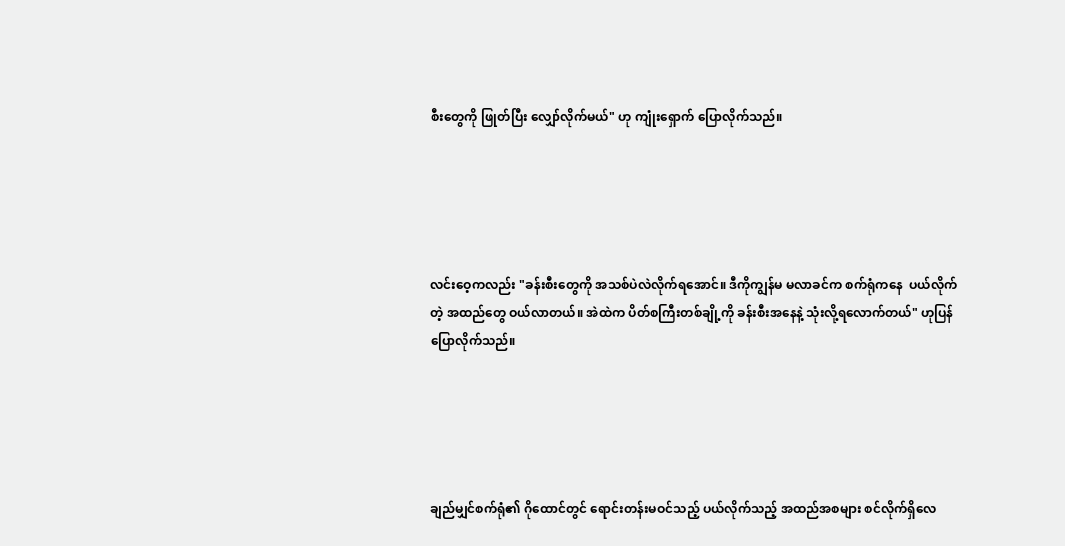စီးတွေကို ဖြုတ်ပြီး လျှော်လိုက်မယ်" ဟု ကျုံးရှောက် ပြောလိုက်သည်။





လင်းဝေ့ကလည်း "ခန်းစီးတွေကို အသစ်ပဲလဲလိုက်ရအောင်။ ဒီကိုကျွန်မ မလာခင်က စက်ရုံကနေ  ပယ်လိုက်တဲ့ အထည်တွေ ဝယ်လာတယ်။ အဲထဲက ပိတ်စကြီးတစ်ချို့ကို ခန်းစီးအနေနဲ့ သုံးလို့ရလောက်တယ်" ဟုပြန်ပြောလိုက်သည်။





ချည်မျှင်စက်ရုံ၏ ဂိုထောင်တွင် ရောင်းတန်းမဝင်သည့် ပယ်လိုက်သည့် အထည်အစများ စင်လိုက်ရှိလေ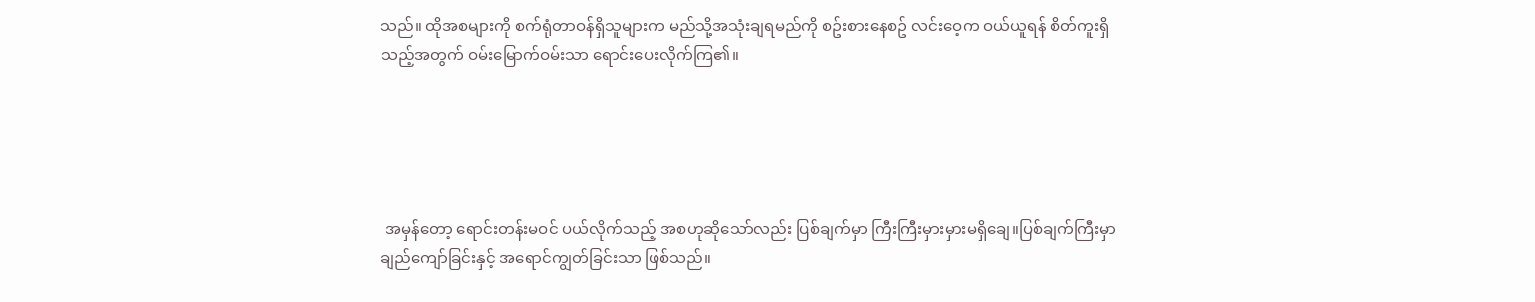သည်။ ထိုအစများကို စက်ရုံတာဝန်ရှိသူများက မည်သို့အသုံးချရမည်ကို စဥ်းစားနေစဥ် လင်းဝေ့က ဝယ်ယူရန် စိတ်ကူးရှိသည့်အတွက် ဝမ်းမြောက်ဝမ်းသာ ရောင်းပေးလိုက်ကြ၏။





 အမှန်တော့ ရောင်းတန်းမဝင် ပယ်လိုက်သည့် အစဟုဆိုသော်လည်း ပြစ်ချက်မှာ ကြီးကြီးမှားမှားမရှိချေ။ပြစ်ချက်ကြီးမှာ ချည်ကျော်ခြင်းနှင့် အရောင်ကျွတ်ခြင်းသာ ဖြစ်သည်။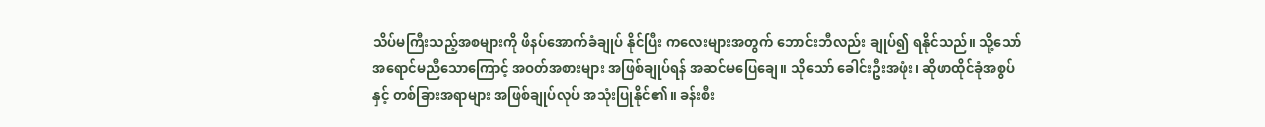သိပ်မကြီးသည့်အစများကို ဖိနပ်အောက်ခံချုပ် နိုင်ပြီး ကလေးများအတွက် ဘောင်းဘီလည်း ချုပ်၍ ရနိုင်သည်။ သို့သော် အရောင်မညီသောကြောင့် အဝတ်အစားများ အဖြစ်ချုပ်ရန် အဆင်မပြေချေ။ သိုသော် ခေါင်းဦးအဖုံး၊ ဆိုဖာထိုင်ခုံအစွပ်နှင့် တစ်ခြားအရာများ အဖြစ်ချုပ်လုပ် အသုံးပြုနိုင်၏။ ခန်းစီး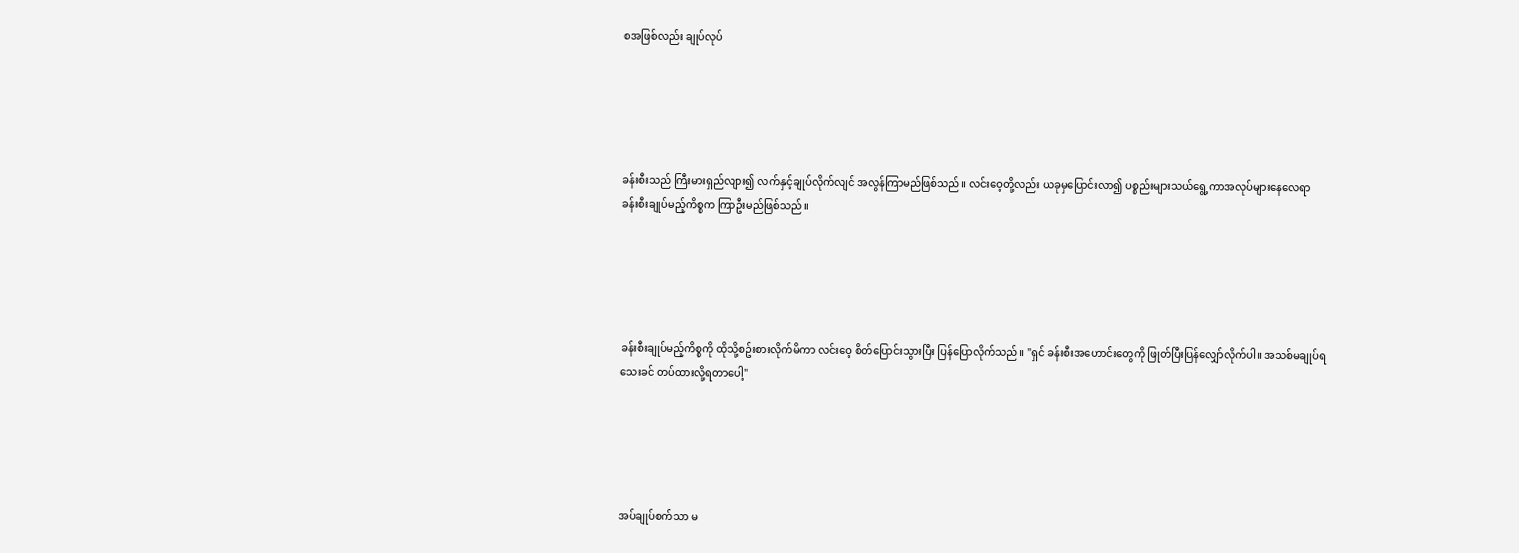စအဖြစ်လည်း ချုပ်လုပ်





ခန်းစီးသည် ကြီးမားရှည်လျား၍ လက်နှင့်ချုပ်လိုက်လျင် အလွန်ကြာမည်ဖြစ်သည်။ လင်းဝေ့တို့လည်း ယခုမှပြောင်းလာ၍ ပစ္စည်းများသယ်ရွေ့ကာအလုပ်များနေလေရာ ခန်းစီးချုပ်မည့်ကိစ္စက ကြာဦးမည်ဖြစ်သည်။





ခန်းစီးချုပ်မည့်ကိစ္စကို ထိုသို့စဥ်းစားလိုက်မိကာ လင်းဝေ့ စိတ်ပြောင်းသွားပြီး ပြန်ပြောလိုက်သည်။ "ရှင် ခန်းစီးအဟောင်းတွေကို ဖြုတ်ပြီးပြန်လျှော်လိုက်ပါ။ အသစ်မချုပ်ရသေးခင် တပ်ထားလို့ရတာပေါ့"





အပ်ချုပ်စက်သာ မ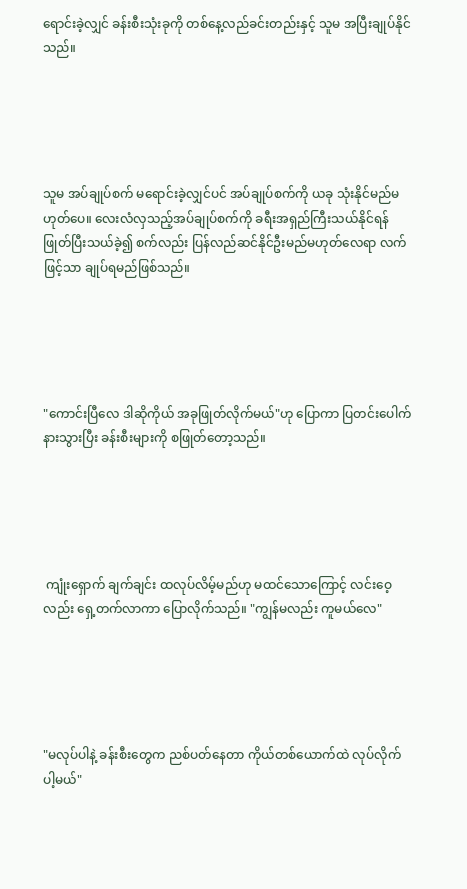ရောင်းခဲ့လျှင် ခန်းစီးသုံးခုကို တစ်နေ့လည်ခင်းတည်းနှင့် သူမ အပြီးချုပ်နိုင်သည်။





သူမ အပ်ချုပ်စက် မရောင်းခဲ့လျှင်ပင် အပ်ချုပ်စက်ကို ယခု သုံးနိုင်မည်မဟုတ်ပေ။ လေးလံလှသည့်အပ်ချုပ်စက်ကို ခရီးအရှည်ကြီးသယ်နိုင်ရန် ဖြုတ်ပြီးသယ်ခဲ့၍ စက်လည်း ပြန်လည်ဆင်နိုင်ဦးမည်မဟုတ်လေရာ လက်ဖြင့်သာ ချုပ်ရမည်ဖြစ်သည်။





"ကောင်းပြီလေ ဒါဆိုကိုယ် အခုဖြုတ်လိုက်မယ်"ဟု ပြောကာ ပြတင်းပေါက်နားသွားပြီး ခန်းစီးများကို စဖြုတ်တော့သည်။





 ကျုံးရှောက် ချက်ချင်း ထလုပ်လိမ့်မည်ဟု မထင်သောကြောင့် လင်းဝေ့လည်း ရှေ့တက်လာကာ ပြောလိုက်သည်။ "ကျွန်မလည်း ကူမယ်လေ"





"မလုပ်ပါနဲ့ ခန်းစီးတွေက ညစ်ပတ်နေတာ ကိုယ်တစ်ယောက်ထဲ လုပ်လိုက်ပါ့မယ်"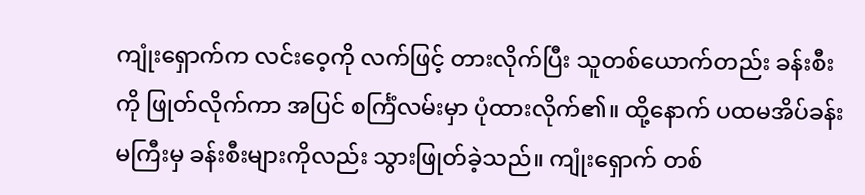ကျုံးရှောက်က လင်းဝေ့ကို လက်ဖြင့် တားလိုက်ပြီး သူတစ်ယောက်တည်း ခန်းစီးကို ဖြုတ်လိုက်ကာ အပြင် စင်္ကြံလမ်းမှာ ပုံထားလိုက်၏။ ထို့နောက် ပထမအိပ်ခန်းမကြီးမှ ခန်းစီးများကိုလည်း သွားဖြုတ်ခဲ့သည်။ ကျုံးရှောက် တစ်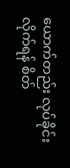ယောက်တည်း လုပ်ခိုင်းလိုက်ရန် စိတ်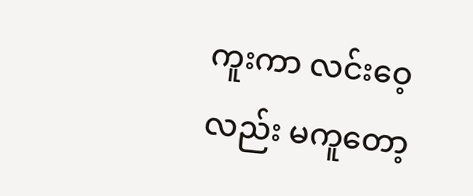ကူးကာ လင်းဝေ့လည်း မကူတော့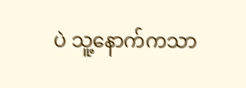ပဲ သူ့နောက်ကသာ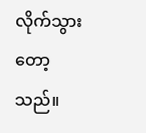လိုက်သွားတော့သည်။